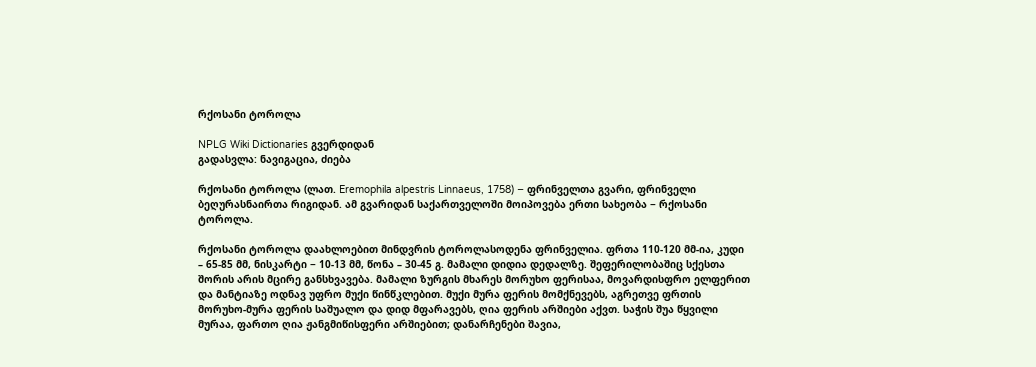რქოსანი ტოროლა

NPLG Wiki Dictionaries გვერდიდან
გადასვლა: ნავიგაცია, ძიება

რქოსანი ტოროლა (ლათ. Eremophila alpestris Linnaeus, 1758) − ფრინველთა გვარი, ფრინველი ბეღურასნაირთა რიგიდან. ამ გვარიდან საქართველოში მოიპოვება ერთი სახეობა − რქოსანი ტოროლა.

რქოსანი ტოროლა დაახლოებით მინდვრის ტოროლასოდენა ფრინველია. ფრთა 110-120 მმ-ია, კუდი – 65-85 მმ, ნისკარტი − 10-13 მმ, წონა – 30-45 გ. მამალი დიდია დედალზე. შეფერილობაშიც სქესთა შორის არის მცირე განსხვავება. მამალი ზურგის მხარეს მორუხო ფერისაა, მოვარდისფრო ელფერით და მანტიაზე ოდნავ უფრო მუქი წინწკლებით. მუქი მურა ფერის მომქნევებს, აგრეთვე ფრთის მორუხო-მურა ფერის საშუალო და დიდ მფარავებს, ღია ფერის არშიები აქვთ. საჭის შუა წყვილი მურაა, ფართო ღია ჟანგმიწისფერი არშიებით; დანარჩენები შავია,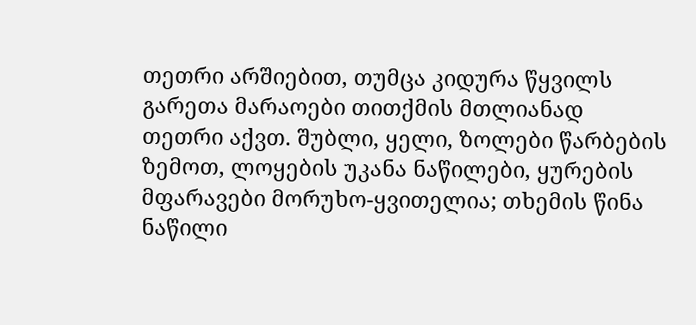თეთრი არშიებით, თუმცა კიდურა წყვილს გარეთა მარაოები თითქმის მთლიანად თეთრი აქვთ. შუბლი, ყელი, ზოლები წარბების ზემოთ, ლოყების უკანა ნაწილები, ყურების მფარავები მორუხო-ყვითელია; თხემის წინა ნაწილი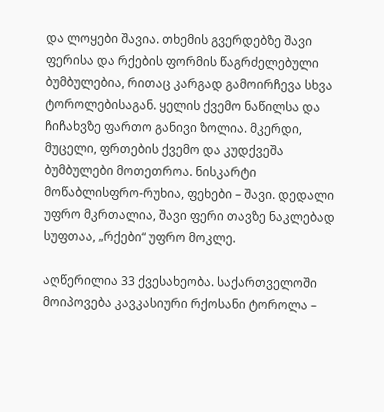და ლოყები შავია. თხემის გვერდებზე შავი ფერისა და რქების ფორმის წაგრძელებული ბუმბულებია, რითაც კარგად გამოირჩევა სხვა ტოროლებისაგან. ყელის ქვემო ნაწილსა და ჩიჩახვზე ფართო განივი ზოლია. მკერდი, მუცელი, ფრთების ქვემო და კუდქვეშა ბუმბულები მოთეთროა. ნისკარტი მოწაბლისფრო-რუხია, ფეხები – შავი. დედალი უფრო მკრთალია, შავი ფერი თავზე ნაკლებად სუფთაა, „რქები“ უფრო მოკლე.

აღწერილია 33 ქვესახეობა. საქართველოში მოიპოვება კავკასიური რქოსანი ტოროლა –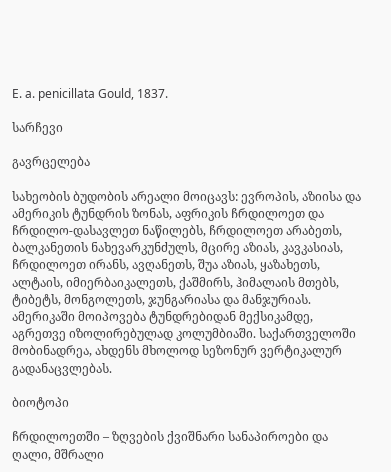E. a. penicillata Gould, 1837.

სარჩევი

გავრცელება

სახეობის ბუდობის არეალი მოიცავს: ევროპის, აზიისა და ამერიკის ტუნდრის ზონას, აფრიკის ჩრდილოეთ და ჩრდილო-დასავლეთ ნაწილებს, ჩრდილოეთ არაბეთს, ბალკანეთის ნახევარკუნძულს, მცირე აზიას, კავკასიას, ჩრდილოეთ ირანს, ავღანეთს, შუა აზიას, ყაზახეთს, ალტაის, იმიერბაიკალეთს, ქაშმირს, ჰიმალაის მთებს, ტიბეტს, მონგოლეთს, ჯუნგარიასა და მანჯურიას. ამერიკაში მოიპოვება ტუნდრებიდან მექსიკამდე, აგრეთვე იზოლირებულად კოლუმბიაში. საქართველოში მობინადრეა, ახდენს მხოლოდ სეზონურ ვერტიკალურ გადანაცვლებას.

ბიოტოპი

ჩრდილოეთში – ზღვების ქვიშნარი სანაპიროები და ღალი, მშრალი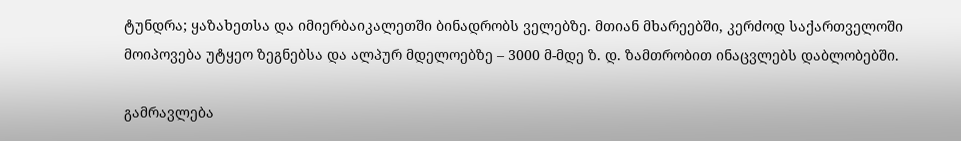ტუნდრა; ყაზახეთსა და იმიერბაიკალეთში ბინადრობს ველებზე. მთიან მხარეებში, კერძოდ საქართველოში მოიპოვება უტყეო ზეგნებსა და ალპურ მდელოებზე – 3000 მ-მდე ზ. დ. ზამთრობით ინაცვლებს დაბლობებში.

გამრავლება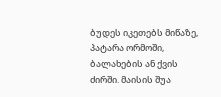ბუდეს იკეთებს მიწაზე, პატარა ორმოში, ბალახების ან ქვის ძირში. მაისის შუა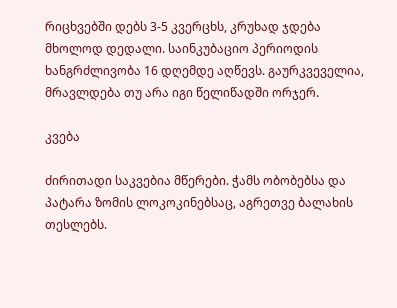რიცხვებში დებს 3-5 კვერცხს, კრუხად ჯდება მხოლოდ დედალი. საინკუბაციო პერიოდის ხანგრძლივობა 16 დღემდე აღწევს. გაურკვეველია, მრავლდება თუ არა იგი წელიწადში ორჯერ.

კვება

ძირითადი საკვებია მწერები. ჭამს ობობებსა და პატარა ზომის ლოკოკინებსაც, აგრეთვე ბალახის თესლებს.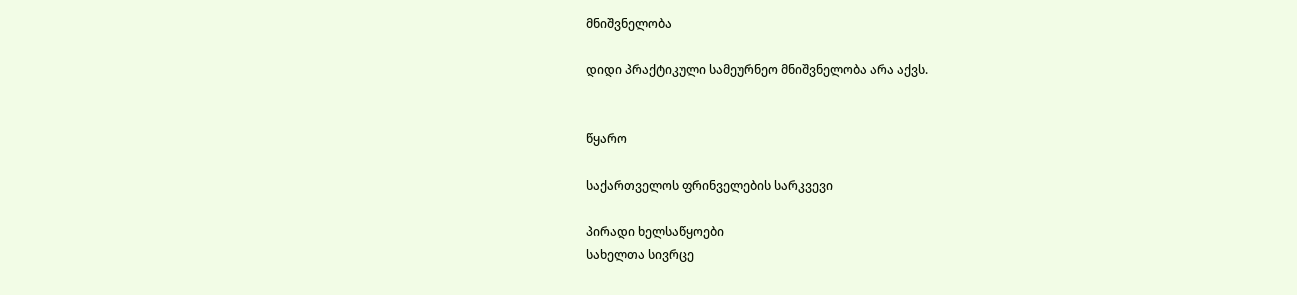მნიშვნელობა

დიდი პრაქტიკული სამეურნეო მნიშვნელობა არა აქვს.


წყარო

საქართველოს ფრინველების სარკვევი

პირადი ხელსაწყოები
სახელთა სივრცე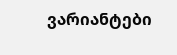ვარიანტები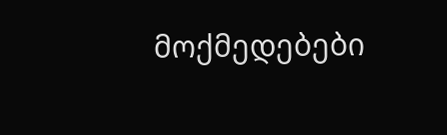მოქმედებები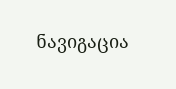ნავიგაცია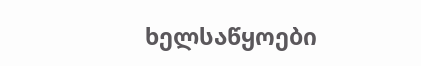ხელსაწყოები